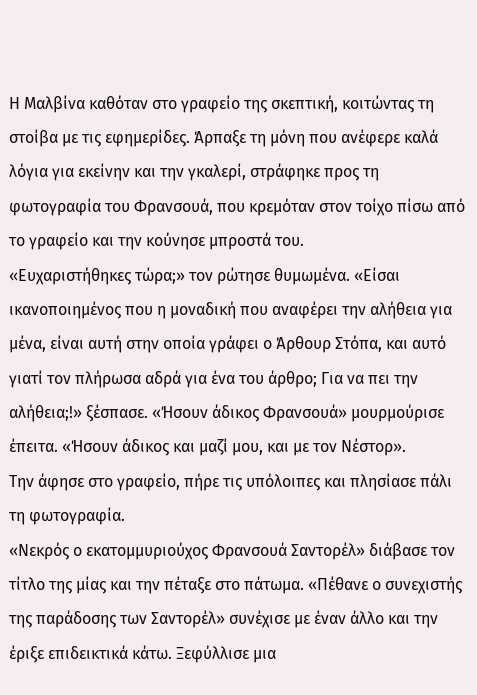Η Μαλβίνα καθόταν στο γραφείο της σκεπτική, κοιτώντας τη στοίβα με τις εφημερίδες. Άρπαξε τη μόνη που ανέφερε καλά λόγια για εκείνην και την γκαλερί, στράφηκε προς τη φωτογραφία του Φρανσουά, που κρεμόταν στον τοίχο πίσω από το γραφείο και την κούνησε μπροστά του.
«Ευχαριστήθηκες τώρα;» τον ρώτησε θυμωμένα. «Είσαι ικανοποιημένος που η μοναδική που αναφέρει την αλήθεια για μένα, είναι αυτή στην οποία γράφει ο Άρθουρ Στόπα, και αυτό γιατί τον πλήρωσα αδρά για ένα του άρθρο; Για να πει την αλήθεια;!» ξέσπασε. «Ήσουν άδικος Φρανσουά» μουρμούρισε έπειτα. «Ήσουν άδικος και μαζί μου, και με τον Νέστορ».
Την άφησε στο γραφείο, πήρε τις υπόλοιπες και πλησίασε πάλι τη φωτογραφία.
«Νεκρός ο εκατομμυριούχος Φρανσουά Σαντορέλ» διάβασε τον τίτλο της μίας και την πέταξε στο πάτωμα. «Πέθανε ο συνεχιστής της παράδοσης των Σαντορέλ» συνέχισε με έναν άλλο και την έριξε επιδεικτικά κάτω. Ξεφύλλισε μια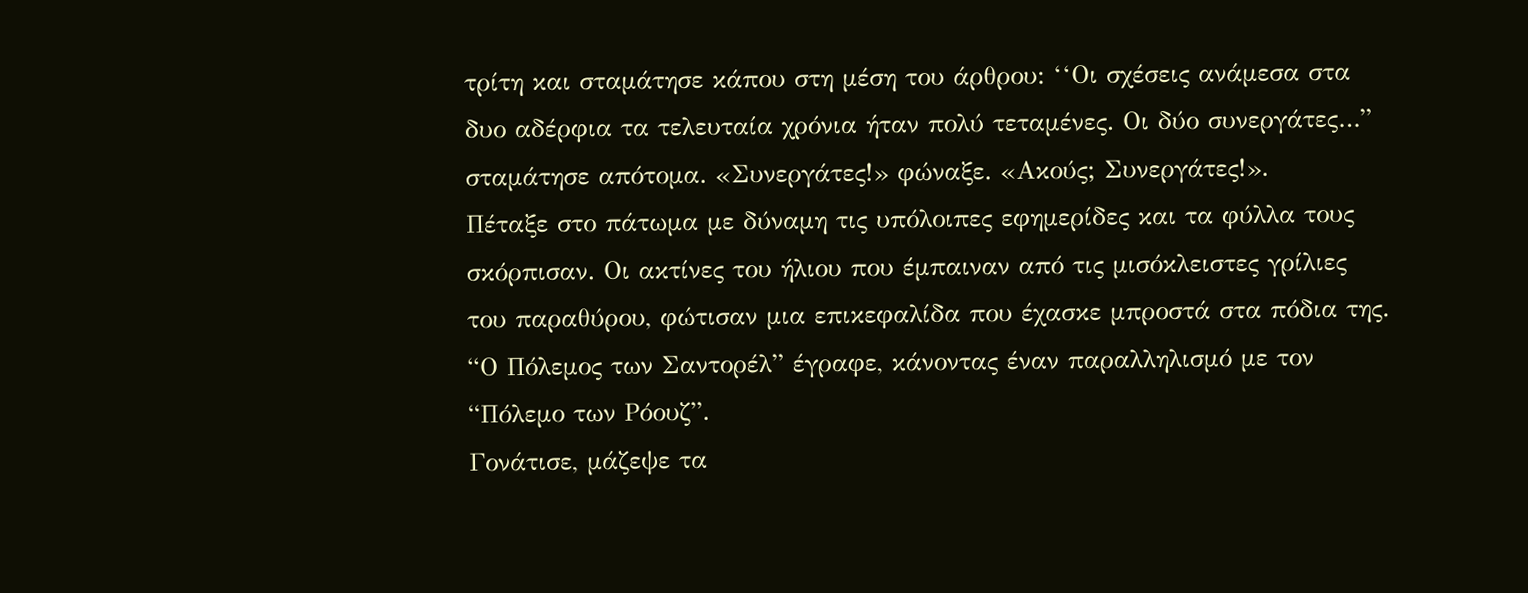τρίτη και σταμάτησε κάπου στη μέση του άρθρου: ‘‘Οι σχέσεις ανάμεσα στα δυο αδέρφια τα τελευταία χρόνια ήταν πολύ τεταμένες. Οι δύο συνεργάτες…” σταμάτησε απότομα. «Συνεργάτες!» φώναξε. «Ακούς; Συνεργάτες!».
Πέταξε στο πάτωμα με δύναμη τις υπόλοιπες εφημερίδες και τα φύλλα τους σκόρπισαν. Οι ακτίνες του ήλιου που έμπαιναν από τις μισόκλειστες γρίλιες του παραθύρου, φώτισαν μια επικεφαλίδα που έχασκε μπροστά στα πόδια της. “Ο Πόλεμος των Σαντορέλ” έγραφε, κάνοντας έναν παραλληλισμό με τον “Πόλεμο των Ρόουζ”.
Γονάτισε, μάζεψε τα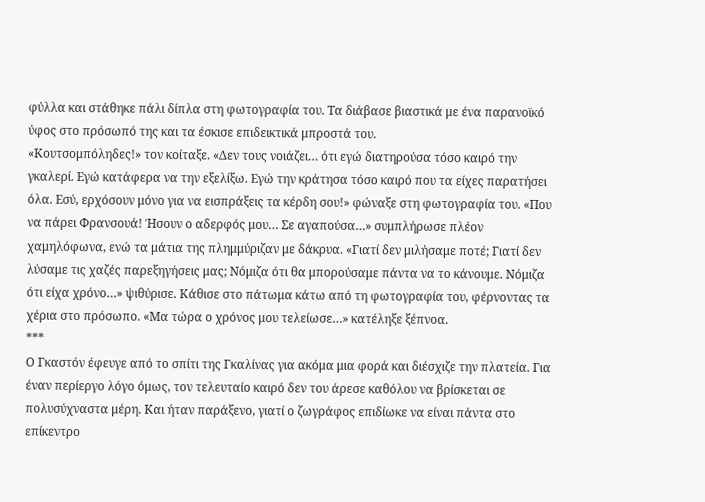φύλλα και στάθηκε πάλι δίπλα στη φωτογραφία του. Τα διάβασε βιαστικά με ένα παρανοϊκό ύφος στο πρόσωπό της και τα έσκισε επιδεικτικά μπροστά του.
«Κουτσομπόληδες!» τον κοίταξε. «Δεν τους νοιάζει… ότι εγώ διατηρούσα τόσο καιρό την γκαλερί. Εγώ κατάφερα να την εξελίξω. Εγώ την κράτησα τόσο καιρό που τα είχες παρατήσει όλα. Εσύ, ερχόσουν μόνο για να εισπράξεις τα κέρδη σου!» φώναξε στη φωτογραφία του. «Που να πάρει Φρανσουά! Ήσουν ο αδερφός μου… Σε αγαπούσα…» συμπλήρωσε πλέον χαμηλόφωνα, ενώ τα μάτια της πλημμύριζαν με δάκρυα. «Γιατί δεν μιλήσαμε ποτέ; Γιατί δεν λύσαμε τις χαζές παρεξηγήσεις μας; Νόμιζα ότι θα μπορούσαμε πάντα να το κάνουμε. Νόμιζα ότι είχα χρόνο…» ψιθύρισε. Κάθισε στο πάτωμα κάτω από τη φωτογραφία του, φέρνοντας τα χέρια στο πρόσωπο. «Μα τώρα ο χρόνος μου τελείωσε…» κατέληξε ξέπνοα.
***
Ο Γκαστόν έφευγε από το σπίτι της Γκαλίνας για ακόμα μια φορά και διέσχιζε την πλατεία. Για έναν περίεργο λόγο όμως, τον τελευταίο καιρό δεν του άρεσε καθόλου να βρίσκεται σε πολυσύχναστα μέρη. Και ήταν παράξενο, γιατί ο ζωγράφος επιδίωκε να είναι πάντα στο επίκεντρο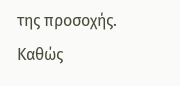της προσοχής.
Καθώς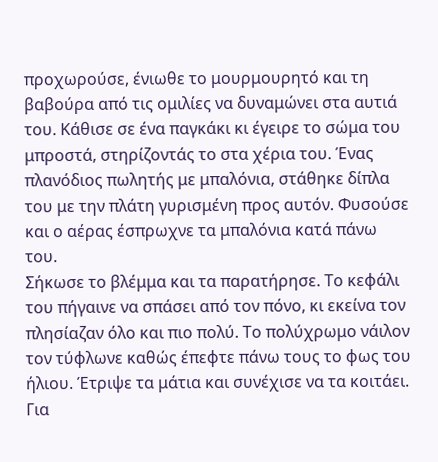προχωρούσε, ένιωθε το μουρμουρητό και τη βαβούρα από τις ομιλίες να δυναμώνει στα αυτιά του. Κάθισε σε ένα παγκάκι κι έγειρε το σώμα του μπροστά, στηρίζοντάς το στα χέρια του. Ένας πλανόδιος πωλητής με μπαλόνια, στάθηκε δίπλα του με την πλάτη γυρισμένη προς αυτόν. Φυσούσε και ο αέρας έσπρωχνε τα μπαλόνια κατά πάνω του.
Σήκωσε το βλέμμα και τα παρατήρησε. Το κεφάλι του πήγαινε να σπάσει από τον πόνο, κι εκείνα τον πλησίαζαν όλο και πιο πολύ. Το πολύχρωμο νάιλον τον τύφλωνε καθώς έπεφτε πάνω τους το φως του ήλιου. Έτριψε τα μάτια και συνέχισε να τα κοιτάει. Για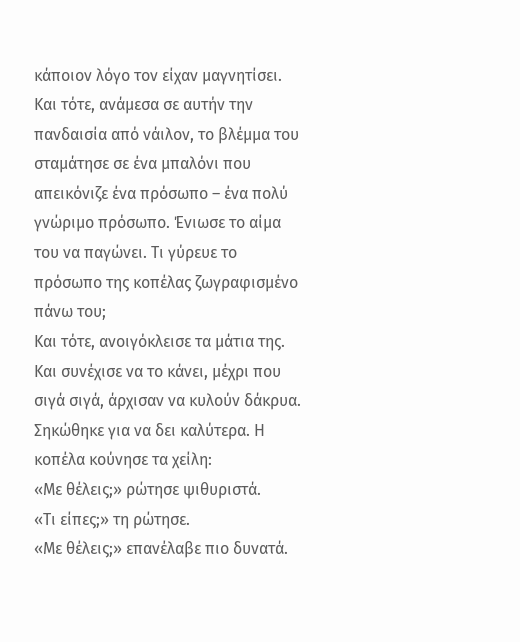κάποιον λόγο τον είχαν μαγνητίσει.
Και τότε, ανάμεσα σε αυτήν την πανδαισία από νάιλον, το βλέμμα του σταμάτησε σε ένα μπαλόνι που απεικόνιζε ένα πρόσωπο – ένα πολύ γνώριμο πρόσωπο. Ένιωσε το αίμα του να παγώνει. Τι γύρευε το πρόσωπο της κοπέλας ζωγραφισμένο πάνω του;
Και τότε, ανοιγόκλεισε τα μάτια της. Και συνέχισε να το κάνει, μέχρι που σιγά σιγά, άρχισαν να κυλούν δάκρυα. Σηκώθηκε για να δει καλύτερα. Η κοπέλα κούνησε τα χείλη:
«Με θέλεις;» ρώτησε ψιθυριστά.
«Τι είπες;» τη ρώτησε.
«Με θέλεις;» επανέλαβε πιο δυνατά.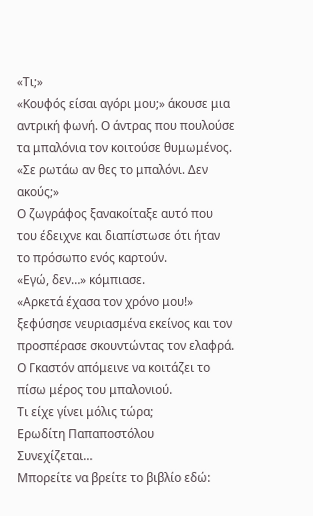«Τι;»
«Κουφός είσαι αγόρι μου;» άκουσε μια αντρική φωνή. Ο άντρας που πουλούσε τα μπαλόνια τον κοιτούσε θυμωμένος. «Σε ρωτάω αν θες το μπαλόνι. Δεν ακούς;»
Ο ζωγράφος ξανακοίταξε αυτό που του έδειχνε και διαπίστωσε ότι ήταν το πρόσωπο ενός καρτούν.
«Εγώ, δεν…» κόμπιασε.
«Αρκετά έχασα τον χρόνο μου!» ξεφύσησε νευριασμένα εκείνος και τον προσπέρασε σκουντώντας τον ελαφρά.
Ο Γκαστόν απόμεινε να κοιτάζει το πίσω μέρος του μπαλονιού.
Τι είχε γίνει μόλις τώρα;
Ερωδίτη Παπαποστόλου
Συνεχίζεται…
Μπορείτε να βρείτε το βιβλίο εδώ: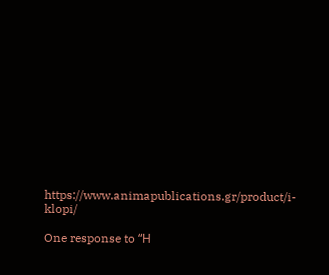https://www.animapublications.gr/product/i-klopi/

One response to “Η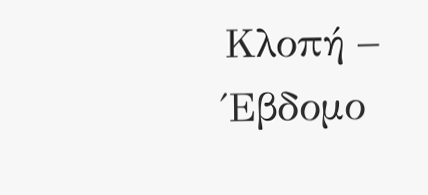Κλοπή – Έβδομο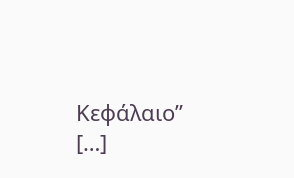Κεφάλαιο”
[…]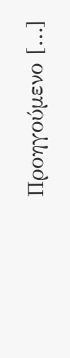Προηγούμενο […]